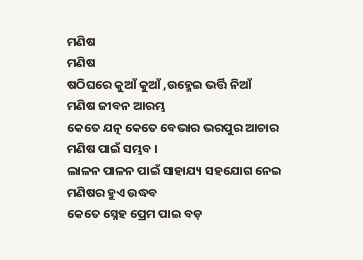ମଣିଷ
ମଣିଷ
ଷଠିଘରେ କୁଆଁ କୁଆଁ ,ଉହ୍ମେଇ ଭର୍ତ୍ତି ନିଆଁ
ମଣିଷ ଜୀବନ ଆରମ୍ଭ
କେତେ ଯତ୍ନ କେତେ ବେଭାର ଭରପୁର ଆଚାର
ମଣିଷ ପାଇଁ ସମ୍ଭବ ।
ଲାଳନ ପାଳନ ପାଇଁ ସାହାଯ୍ୟ ସହଯୋଗ ନେଇ
ମଣିଷର ହୁଏ ଉଦ୍ଧବ
କେତେ ସ୍ନେହ ପ୍ରେମ ପାଇ ବଡ଼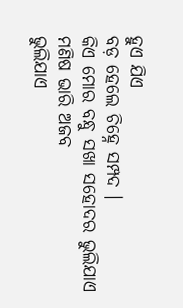ହୁଏ ଯିଏ
ବଡ଼ ହେଲେ ଚିହ୍ନେ ସମ୍ପଦ ।
କିଏ ମୋର ବନ୍ଧୁ ସଖା ସହୋଦର ଭୁଲିଯାଏ
ମଣିଷ ଭାରି ଅଜବ
ଭୁଲିଯାଏ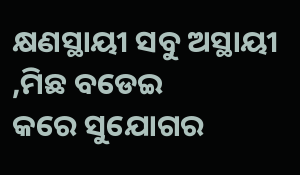କ୍ଷଣସ୍ଥାୟୀ ସବୁ ଅସ୍ଥାୟୀ ,ମିଛ ବଡେଇ
କରେ ସୁଯୋଗର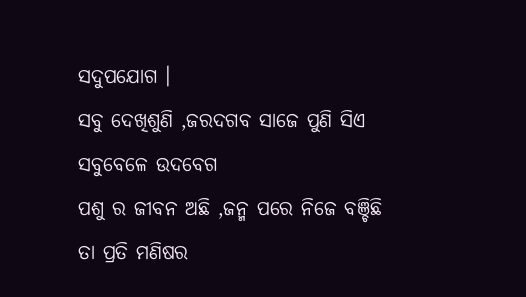ସଦୁପଯୋଗ ।
ସବୁ ଦେଖିଶୁଣି ,ଜରଦଗବ ସାଜେ ପୁଣି ସିଏ
ସବୁବେଳେ ଉଦବେଗ
ପଶୁ ର ଜୀବନ ଅଛି ,ଜନ୍ମ ପରେ ନିଜେ ବଞ୍ଚିଛି
ତା ପ୍ରତି ମଣିଷର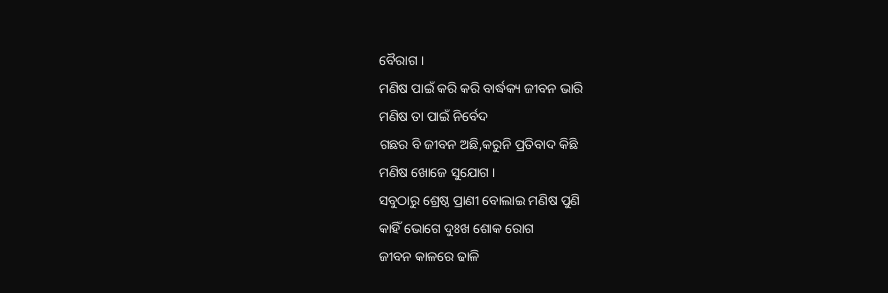ବୈରାଗ ।
ମଣିଷ ପାଇଁ କରି କରି ବାର୍ଦ୍ଧକ୍ୟ ଜୀବନ ଭାରି
ମଣିଷ ତା ପାଇଁ ନିର୍ବେଦ
ଗଛର ବି ଜୀବନ ଅଛି,କରୁନି ପ୍ରତିବାଦ କିଛି
ମଣିଷ ଖୋଜେ ସୁଯୋଗ ।
ସବୁଠାରୁ ଶ୍ରେଷ୍ଠ ପ୍ରାଣୀ ବୋଲାଇ ମଣିଷ ପୁଣି
କାହିଁ ଭୋଗେ ଦୁଃଖ ଶୋକ ରୋଗ
ଜୀବନ କାଳରେ ଢାଳି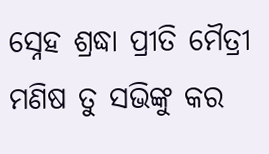ସ୍ନେହ ଶ୍ରଦ୍ଧା ପ୍ରୀତି ମୈତ୍ରୀ
ମଣିଷ ତୁ ସଭିଙ୍କୁ କର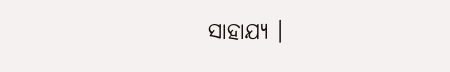ସାହାଯ୍ୟ ।